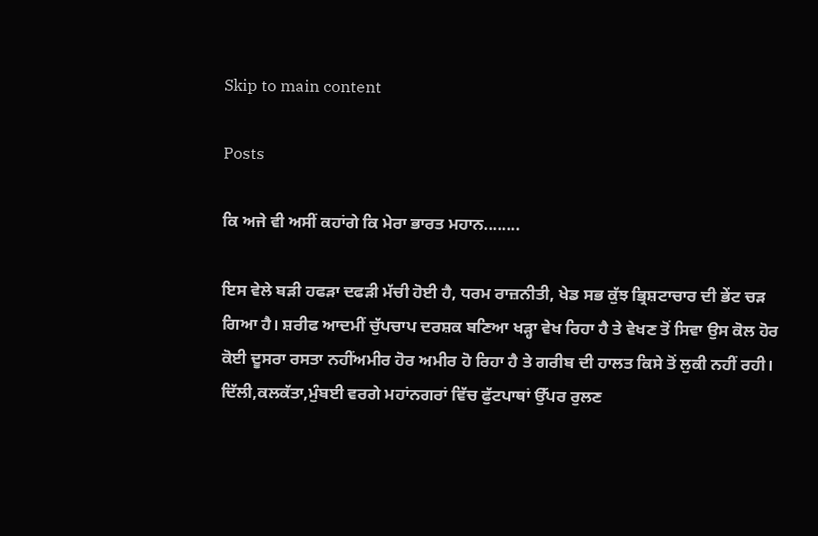Skip to main content

Posts

ਕਿ ਅਜੇ ਵੀ ਅਸੀਂ ਕਹਾਂਗੇ ਕਿ ਮੇਰਾ ਭਾਰਤ ਮਹਾਨ........

ਇਸ ਵੇਲੇ ਬੜੀ ਹਫੜਾ ਦਫੜੀ ਮੱਚੀ ਹੋਈ ਹੈ, ਧਰਮ ਰਾਜ਼ਨੀਤੀ, ਖੇਡ ਸਭ ਕੁੱਝ ਭ੍ਰਿਸ਼ਟਾਚਾਰ ਦੀ ਭੇਂਟ ਚੜ ਗਿਆ ਹੈ। ਸ਼ਰੀਫ ਆਦਮੀਂ ਚੁੱਪਚਾਪ ਦਰਸ਼ਕ ਬਣਿਆ ਖੜ੍ਹਾ ਵੇਖ ਰਿਹਾ ਹੈ ਤੇ ਵੇਖਣ ਤੋਂ ਸਿਵਾ ਉਸ ਕੋਲ ਹੋਰ ਕੋਈ ਦੂਸਰਾ ਰਸਤਾ ਨਹੀਂਅਮੀਰ ਹੋਰ ਅਮੀਰ ਹੋ ਰਿਹਾ ਹੈ ਤੇ ਗਰੀਬ ਦੀ ਹਾਲਤ ਕਿਸੇ ਤੋਂ ਲੁਕੀ ਨਹੀਂ ਰਹੀ। ਦਿੱਲੀ,ਕਲਕੱਤਾ,ਮੁੰਬਈ ਵਰਗੇ ਮਹਾਂਨਗਰਾਂ ਵਿੱਚ ਫੁੱਟਪਾਥਾਂ ਉੱਪਰ ਰੁਲਣ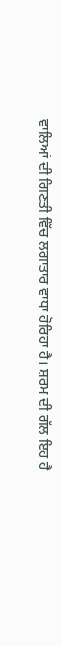ਵਾਲਿਆਂ ਦੀ ਗਿਣਤੀ ਵਿੱਚ ਲਗਾਤਾਰ ਵਾਧਾ ਹੋਰਿਹਾ ਹੈ। ਸ਼ਰਮ ਦੀ ਗੱਲ ਇਹ ਹੈ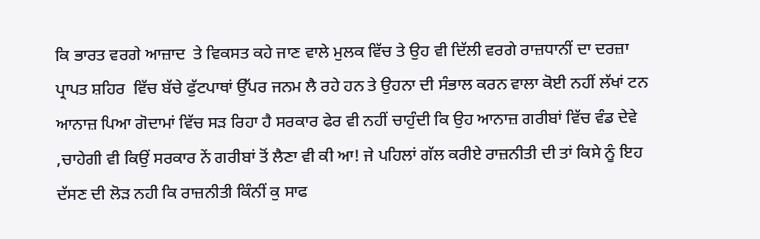ਕਿ ਭਾਰਤ ਵਰਗੇ ਆਜ਼ਾਦ  ਤੇ ਵਿਕਸਤ ਕਹੇ ਜਾਣ ਵਾਲੇ ਮੁਲਕ ਵਿੱਚ ਤੇ ਉਹ ਵੀ ਦਿੱਲੀ ਵਰਗੇ ਰਾਜ਼ਧਾਨੀਂ ਦਾ ਦਰਜ਼ਾ ਪ੍ਰਾਪਤ ਸ਼ਹਿਰ  ਵਿੱਚ ਬੱਚੇ ਫੁੱਟਪਾਥਾਂ ਉੱਪਰ ਜਨਮ ਲੈ ਰਹੇ ਹਨ ਤੇ ਉਹਨਾ ਦੀ ਸੰਭਾਲ ਕਰਨ ਵਾਲਾ ਕੋਈ ਨਹੀਂ ਲੱਖਾਂ ਟਨ ਆਨਾਜ਼ ਪਿਆ ਗੋਦਾਮਾਂ ਵਿੱਚ ਸੜ ਰਿਹਾ ਹੈ ਸਰਕਾਰ ਫੇਰ ਵੀ ਨਹੀਂ ਚਾਹੁੰਦੀ ਕਿ ਉਹ ਆਨਾਜ਼ ਗਰੀਬਾਂ ਵਿੱਚ ਵੰਡ ਦੇਵੇ ,ਚਾਹੇਗੀ ਵੀ ਕਿਉਂ ਸਰਕਾਰ ਨੇਂ ਗਰੀਬਾਂ ਤੋਂ ਲੈਣਾ ਵੀ ਕੀ ਆ! ਜੇ ਪਹਿਲਾਂ ਗੱਲ ਕਰੀਏ ਰਾਜ਼ਨੀਤੀ ਦੀ ਤਾਂ ਕਿਸੇ ਨੂੰ ਇਹ ਦੱਸਣ ਦੀ ਲੋੜ ਨਹੀ ਕਿ ਰਾਜ਼ਨੀਤੀ ਕਿੰਨੀਂ ਕੁ ਸਾਫ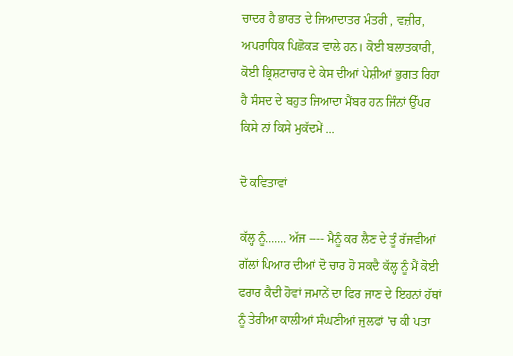ਚਾਦਰ ਹੈ ਭਾਰਤ ਦੇ ਜਿਆਦਾਤਰ ਮੰਤਰੀ , ਵਜ਼ੀਰ, ਅਪਰਾਧਿਕ ਪਿਛੋਕੜ ਵਾਲੇ ਹਨ। ਕੋਈ ਬਲਾਤਕਾਰੀ, ਕੋਈ ਭ੍ਰਿਸ਼ਟਾਚਾਰ ਦੇ ਕੇਸ ਦੀਆਂ ਪੇਸ਼ੀਆਂ ਭੁਗਤ ਰਿਹਾ ਹੈ ਸੰਸਦ ਦੇ ਬਹੁਤ ਜਿਆਦਾ ਮੈਂਬਰ ਹਨ ਜਿੰਨਾਂ ਉੱਪਰ ਕਿਸੇ ਨਾਂ ਕਿਸੇ ਮੁਕੱਦਮੇਂ ...

ਦੋ ਕਵਿਤਾਵਾਂ

ਕੱਲ੍ਹ ਨੂੰ....... ਅੱਜ ---- ਮੈਨੂੰ ਕਰ ਲੈਣ ਦੇ ਤੂੰ ਰੱਜਵੀਆਂ ਗੱਲਾਂ ਪਿਆਰ ਦੀਆਂ ਦੋ ਚਾਰ ਹੋ ਸਕਦੈ ਕੱਲ੍ਹ ਨੂੰ ਮੈਂ ਕੋਈ ਫਰਾਰ ਕੈਦੀ ਹੋਵਾਂ ਜਮਾਨੇਂ ਦਾ ਫਿਰ ਜਾਣ ਦੇ ਇਹਨਾਂ ਹੱਥਾਂ ਨੂੰ ਤੇਰੀਆ ਕਾਲੀਆਂ ਸੰਘਣੀਆਂ ਜੁਲਫਾਂ 'ਚ ਕੀ ਪਤਾ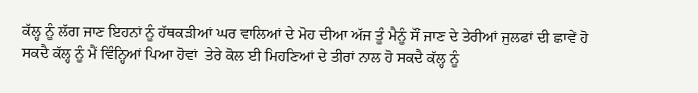ਕੱਲ੍ਹ ਨੂੰ ਲੱਗ ਜਾਣ ਇਹਨਾਂ ਨੂੰ ਹੱਥਕੜੀਆਂ ਘਰ ਵਾਲਿਆਂ ਦੇ ਮੋਹ ਦੀਆ ਅੱਜ ਤੂੰ ਮੈਨੂੰ ਸੌਂ ਜਾਣ ਦੇ ਤੇਰੀਆਂ ਜੁਲਫਾਂ ਦੀ ਛਾਵੇਂ ਹੋ ਸਕਦੈ ਕੱਲ੍ਹ ਨੂੰ ਮੈਂ ਵਿੰਨ੍ਹਿਆਂ ਪਿਆ ਹੋਵਾਂ  ਤੇਰੇ ਕੋਲ ਈ ਮਿਹਣਿਆਂ ਦੇ ਤੀਰਾਂ ਨਾਲ ਹੋ ਸਕਦੈ ਕੱਲ੍ਹ ਨੂੰ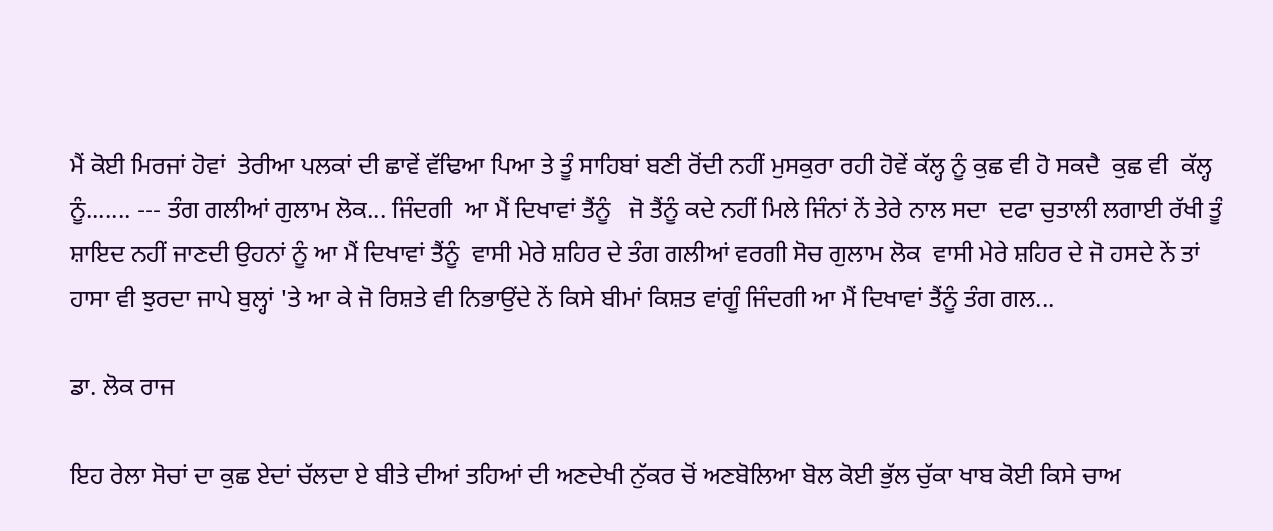ਮੈਂ ਕੋਈ ਮਿਰਜਾਂ ਹੋਵਾਂ  ਤੇਰੀਆ ਪਲਕਾਂ ਦੀ ਛਾਵੇਂ ਵੱਢਿਆ ਪਿਆ ਤੇ ਤੂੰ ਸਾਹਿਬਾਂ ਬਣੀ ਰੋਂਦੀ ਨਹੀਂ ਮੁਸਕੁਰਾ ਰਹੀ ਹੋਵੇਂ ਕੱਲ੍ਹ ਨੂੰ ਕੁਛ ਵੀ ਹੋ ਸਕਦੈ  ਕੁਛ ਵੀ  ਕੱਲ੍ਹ ਨੂੰ....... --- ਤੰਗ ਗਲੀਆਂ ਗੁਲਾਮ ਲੋਕ... ਜਿੰਦਗੀ  ਆ ਮੈਂ ਦਿਖਾਵਾਂ ਤੈਂਨੂੰ   ਜੋ ਤੈਂਨੂੰ ਕਦੇ ਨਹੀਂ ਮਿਲੇ ਜਿੰਨਾਂ ਨੇਂ ਤੇਰੇ ਨਾਲ ਸਦਾ  ਦਫਾ ਚੁਤਾਲੀ ਲਗਾਈ ਰੱਖੀ ਤੂੰ ਸ਼ਾਇਦ ਨਹੀਂ ਜਾਣਦੀ ਉਹਨਾਂ ਨੂੰ ਆ ਮੈਂ ਦਿਖਾਵਾਂ ਤੈਂਨੂੰ  ਵਾਸੀ ਮੇਰੇ ਸ਼ਹਿਰ ਦੇ ਤੰਗ ਗਲੀਆਂ ਵਰਗੀ ਸੋਚ ਗੁਲਾਮ ਲੋਕ  ਵਾਸੀ ਮੇਰੇ ਸ਼ਹਿਰ ਦੇ ਜੋ ਹਸਦੇ ਨੇਂ ਤਾਂ  ਹਾਸਾ ਵੀ ਝੁਰਦਾ ਜਾਪੇ ਬੁਲ੍ਹਾਂ 'ਤੇ ਆ ਕੇ ਜੋ ਰਿਸ਼ਤੇ ਵੀ ਨਿਭਾਉਂਦੇ ਨੇਂ ਕਿਸੇ ਬੀਮਾਂ ਕਿਸ਼ਤ ਵਾਂਗੂੰ ਜਿੰਦਗੀ ਆ ਮੈਂ ਦਿਖਾਵਾਂ ਤੈਂਨੂੰ ਤੰਗ ਗਲ...

ਡਾ. ਲੋਕ ਰਾਜ

ਇਹ ਰੇਲਾ ਸੋਚਾਂ ਦਾ ਕੁਛ ਏਦਾਂ ਚੱਲਦਾ ਏ ਬੀਤੇ ਦੀਆਂ ਤਹਿਆਂ ਦੀ ਅਣਦੇਖੀ ਨੁੱਕਰ ਚੋਂ ਅਣਬੋਲਿਆ ਬੋਲ ਕੋਈ ਭੁੱਲ ਚੁੱਕਾ ਖਾਬ ਕੋਈ ਕਿਸੇ ਚਾਅ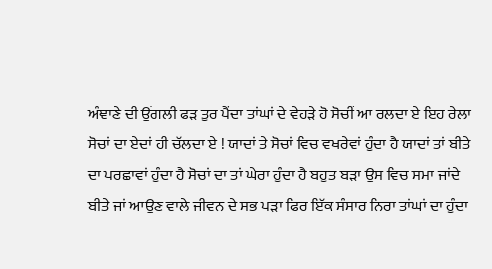ਅੰਞਾਣੇ ਦੀ ਉਂਗਲੀ ਫੜ ਤੁਰ ਪੈਂਦਾ ਤਾਂਘਾਂ ਦੇ ਵੇਹੜੇ ਹੋ ਸੋਚੀਂ ਆ ਰਲਦਾ ਏ ਇਹ ਰੇਲਾ ਸੋਚਾਂ ਦਾ ਏਦਾਂ ਹੀ ਚੱਲਦਾ ਏ ! ਯਾਦਾਂ ਤੇ ਸੋਚਾਂ ਵਿਚ ਵਖਰੇਵਾਂ ਹੁੰਦਾ ਹੈ ਯਾਦਾਂ ਤਾਂ ਬੀਤੇ ਦਾ ਪਰਛਾਵਾਂ ਹੁੰਦਾ ਹੈ ਸੋਚਾਂ ਦਾ ਤਾਂ ਘੇਰਾ ਹੁੰਦਾ ਹੈ ਬਹੁਤ ਬੜਾ ਉਸ ਵਿਚ ਸਮਾ ਜਾਂਦੇ ਬੀਤੇ ਜਾਂ ਆਉਣ ਵਾਲੇ ਜੀਵਨ ਦੇ ਸਭ ਪੜਾ ਫਿਰ ਇੱਕ ਸੰਸਾਰ ਨਿਰਾ ਤਾਂਘਾਂ ਦਾ ਹੁੰਦਾ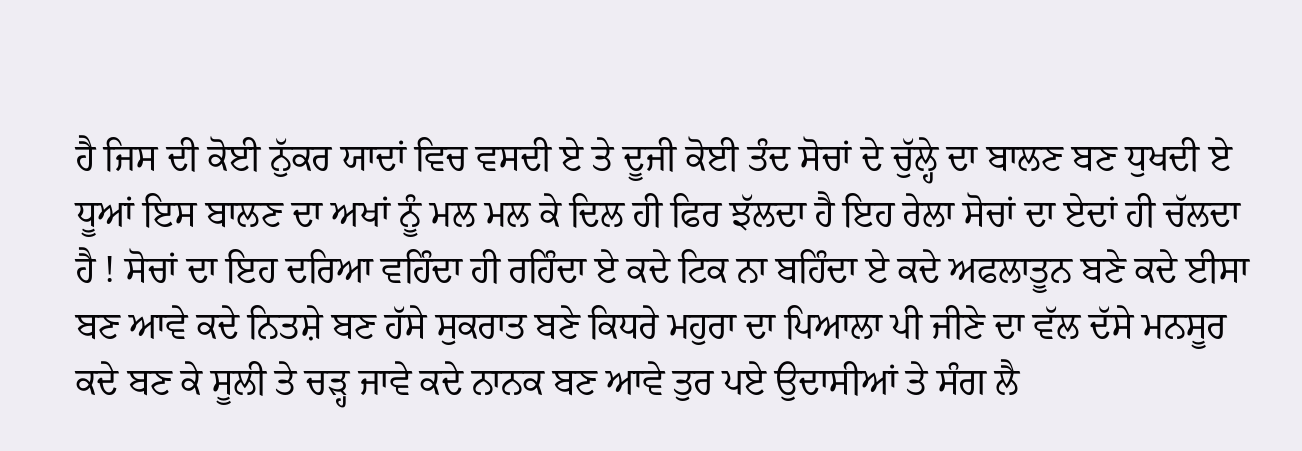ਹੈ ਜਿਸ ਦੀ ਕੋਈ ਨੁੱਕਰ ਯਾਦਾਂ ਵਿਚ ਵਸਦੀ ਏ ਤੇ ਦੂਜੀ ਕੋਈ ਤੰਦ ਸੋਚਾਂ ਦੇ ਚੁੱਲ੍ਹੇ ਦਾ ਬਾਲਣ ਬਣ ਧੁਖਦੀ ਏ ਧੂਆਂ ਇਸ ਬਾਲਣ ਦਾ ਅਖਾਂ ਨੂੰ ਮਲ ਮਲ ਕੇ ਦਿਲ ਹੀ ਫਿਰ ਝੱਲਦਾ ਹੈ ਇਹ ਰੇਲਾ ਸੋਚਾਂ ਦਾ ਏਦਾਂ ਹੀ ਚੱਲਦਾ ਹੈ ! ਸੋਚਾਂ ਦਾ ਇਹ ਦਰਿਆ ਵਹਿੰਦਾ ਹੀ ਰਹਿੰਦਾ ਏ ਕਦੇ ਟਿਕ ਨਾ ਬਹਿੰਦਾ ਏ ਕਦੇ ਅਫਲਾਤੂਨ ਬਣੇ ਕਦੇ ਈਸਾ ਬਣ ਆਵੇ ਕਦੇ ਨਿਤਸ਼ੇ ਬਣ ਹੱਸੇ ਸੁਕਰਾਤ ਬਣੇ ਕਿਧਰੇ ਮਹੁਰਾ ਦਾ ਪਿਆਲਾ ਪੀ ਜੀਣੇ ਦਾ ਵੱਲ ਦੱਸੇ ਮਨਸੂਰ ਕਦੇ ਬਣ ਕੇ ਸੂਲੀ ਤੇ ਚੜ੍ਹ ਜਾਵੇ ਕਦੇ ਨਾਨਕ ਬਣ ਆਵੇ ਤੁਰ ਪਏ ਉਦਾਸੀਆਂ ਤੇ ਸੰਗ ਲੈ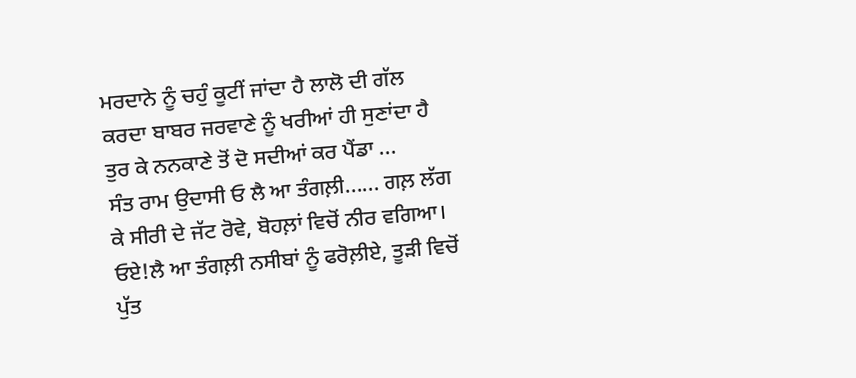ਮਰਦਾਨੇ ਨੂੰ ਚਹੁੰ ਕੂਟੀਂ ਜਾਂਦਾ ਹੈ ਲਾਲੋ ਦੀ ਗੱਲ ਕਰਦਾ ਬਾਬਰ ਜਰਵਾਣੇ ਨੂੰ ਖਰੀਆਂ ਹੀ ਸੁਣਾਂਦਾ ਹੈ ਤੁਰ ਕੇ ਨਨਕਾਣੇ ਤੋਂ ਦੋ ਸਦੀਆਂ ਕਰ ਪੈਂਡਾ ...
ਸੰਤ ਰਾਮ ਉਦਾਸੀ ਓ ਲੈ ਆ ਤੰਗਲ਼ੀ...... ਗਲ਼ ਲੱਗ ਕੇ ਸੀਰੀ ਦੇ ਜੱਟ ਰੋਵੇ, ਬੋਹਲ਼ਾਂ ਵਿਚੋਂ ਨੀਰ ਵਗਿਆ। ਓਏ!ਲੈ ਆ ਤੰਗਲ਼ੀ ਨਸੀਬਾਂ ਨੂੰ ਫਰੋਲ਼ੀਏ, ਤੂੜੀ ਵਿਚੋਂ ਪੁੱਤ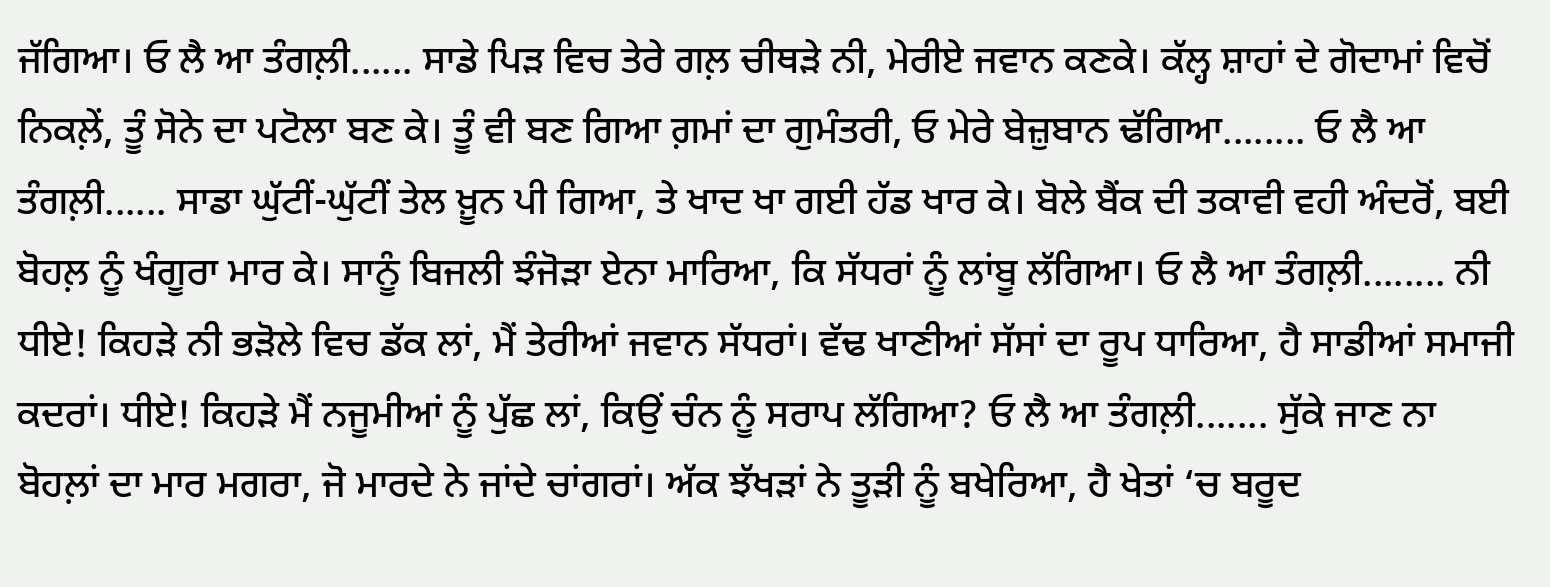ਜੱਗਿਆ। ਓ ਲੈ ਆ ਤੰਗਲ਼ੀ...... ਸਾਡੇ ਪਿੜ ਵਿਚ ਤੇਰੇ ਗਲ਼ ਚੀਥੜੇ ਨੀ, ਮੇਰੀਏ ਜਵਾਨ ਕਣਕੇ। ਕੱਲ੍ਹ ਸ਼ਾਹਾਂ ਦੇ ਗੋਦਾਮਾਂ ਵਿਚੋਂ ਨਿਕਲ਼ੇਂ, ਤੂੰ ਸੋਨੇ ਦਾ ਪਟੋਲਾ ਬਣ ਕੇ। ਤੂੰ ਵੀ ਬਣ ਗਿਆ ਗ਼ਮਾਂ ਦਾ ਗੁਮੰਤਰੀ, ਓ ਮੇਰੇ ਬੇਜ਼ੁਬਾਨ ਢੱਗਿਆ........ ਓ ਲੈ ਆ ਤੰਗਲ਼ੀ...... ਸਾਡਾ ਘੁੱਟੀਂ-ਘੁੱਟੀਂ ਤੇਲ ਖ਼ੂਨ ਪੀ ਗਿਆ, ਤੇ ਖਾਦ ਖਾ ਗਈ ਹੱਡ ਖਾਰ ਕੇ। ਬੋਲੇ ਬੈਂਕ ਦੀ ਤਕਾਵੀ ਵਹੀ ਅੰਦਰੋਂ, ਬਈ ਬੋਹਲ਼ ਨੂੰ ਖੰਗੂਰਾ ਮਾਰ ਕੇ। ਸਾਨੂੰ ਬਿਜਲੀ ਝੰਜੋੜਾ ਏਨਾ ਮਾਰਿਆ, ਕਿ ਸੱਧਰਾਂ ਨੂੰ ਲਾਂਬੂ ਲੱਗਿਆ। ਓ ਲੈ ਆ ਤੰਗਲ਼ੀ........ ਨੀ ਧੀਏ! ਕਿਹੜੇ ਨੀ ਭੜੋਲੇ ਵਿਚ ਡੱਕ ਲਾਂ, ਮੈਂ ਤੇਰੀਆਂ ਜਵਾਨ ਸੱਧਰਾਂ। ਵੱਢ ਖਾਣੀਆਂ ਸੱਸਾਂ ਦਾ ਰੂਪ ਧਾਰਿਆ, ਹੈ ਸਾਡੀਆਂ ਸਮਾਜੀ ਕਦਰਾਂ। ਧੀਏ! ਕਿਹੜੇ ਮੈਂ ਨਜੂਮੀਆਂ ਨੂੰ ਪੁੱਛ ਲਾਂ, ਕਿਉਂ ਚੰਨ ਨੂੰ ਸਰਾਪ ਲੱਗਿਆ? ਓ ਲੈ ਆ ਤੰਗਲ਼ੀ....... ਸੁੱਕੇ ਜਾਣ ਨਾ ਬੋਹਲ਼ਾਂ ਦਾ ਮਾਰ ਮਗਰਾ, ਜੋ ਮਾਰਦੇ ਨੇ ਜਾਂਦੇ ਚਾਂਗਰਾਂ। ਅੱਕ ਝੱਖੜਾਂ ਨੇ ਤੂੜੀ ਨੂੰ ਬਖੇਰਿਆ, ਹੈ ਖੇਤਾਂ ‘ਚ ਬਰੂਦ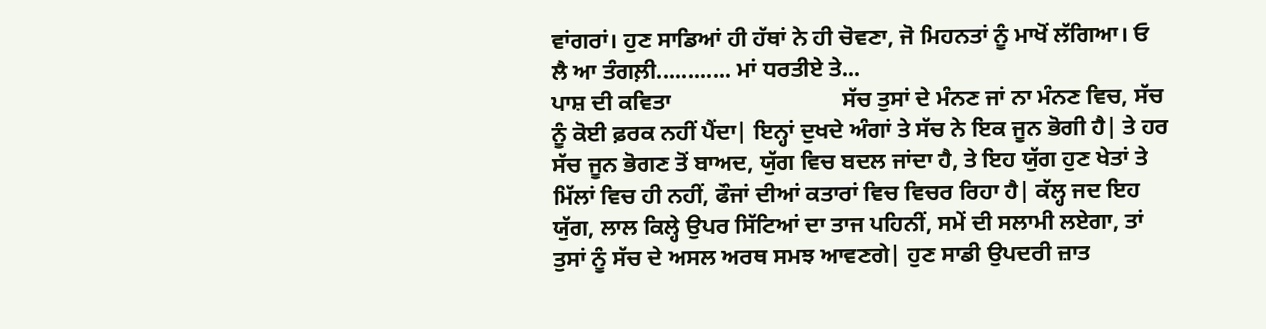ਵਾਂਗਰਾਂ। ਹੁਣ ਸਾਡਿਆਂ ਹੀ ਹੱਥਾਂ ਨੇ ਹੀ ਚੋਵਣਾ, ਜੋ ਮਿਹਨਤਾਂ ਨੂੰ ਮਾਖੋਂ ਲੱਗਿਆ। ਓ ਲੈ ਆ ਤੰਗਲ਼ੀ............ ਮਾਂ ਧਰਤੀਏ ਤੇ...
ਪਾਸ਼ ਦੀ ਕਵਿਤਾ                              ਸੱਚ ਤੁਸਾਂ ਦੇ ਮੰਨਣ ਜਾਂ ਨਾ ਮੰਨਣ ਵਿਚ, ਸੱਚ ਨੂੰ ਕੋਈ ਫ਼ਰਕ ਨਹੀਂ ਪੈਂਦਾ| ਇਨ੍ਹਾਂ ਦੁਖਦੇ ਅੰਗਾਂ ਤੇ ਸੱਚ ਨੇ ਇਕ ਜੂਨ ਭੋਗੀ ਹੈ| ਤੇ ਹਰ ਸੱਚ ਜੂਨ ਭੋਗਣ ਤੋਂ ਬਾਅਦ, ਯੁੱਗ ਵਿਚ ਬਦਲ ਜਾਂਦਾ ਹੈ, ਤੇ ਇਹ ਯੁੱਗ ਹੁਣ ਖੇਤਾਂ ਤੇ ਮਿੱਲਾਂ ਵਿਚ ਹੀ ਨਹੀਂ, ਫੌਜਾਂ ਦੀਆਂ ਕਤਾਰਾਂ ਵਿਚ ਵਿਚਰ ਰਿਹਾ ਹੈ| ਕੱਲ੍ਹ ਜਦ ਇਹ ਯੁੱਗ, ਲਾਲ ਕਿਲ੍ਹੇ ਉਪਰ ਸਿੱਟਿਆਂ ਦਾ ਤਾਜ ਪਹਿਨੀਂ, ਸਮੇਂ ਦੀ ਸਲਾਮੀ ਲਏਗਾ, ਤਾਂ ਤੁਸਾਂ ਨੂੰ ਸੱਚ ਦੇ ਅਸਲ ਅਰਥ ਸਮਝ ਆਵਣਗੇ| ਹੁਣ ਸਾਡੀ ਉਪਦਰੀ ਜ਼ਾਤ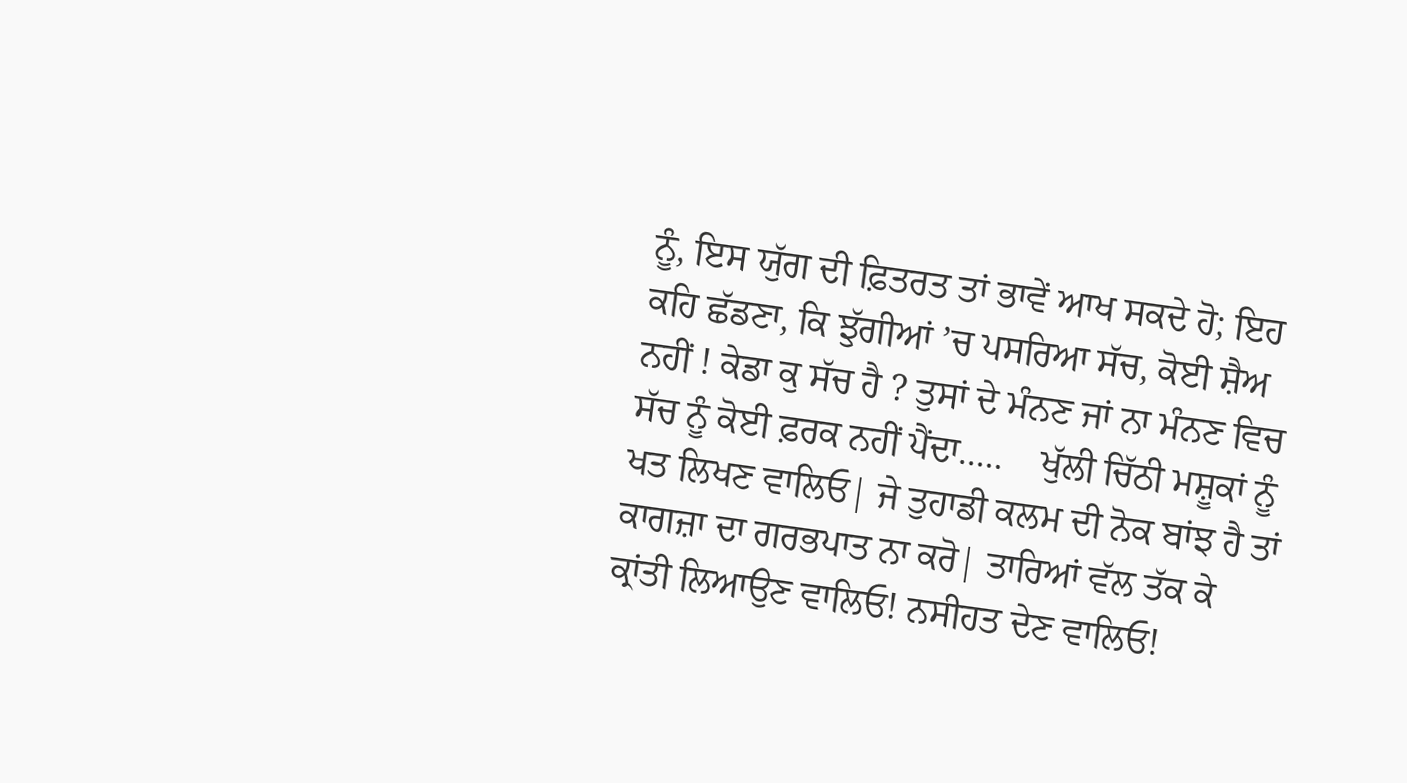ਨੂੰ, ਇਸ ਯੁੱਗ ਦੀ ਫ਼ਿਤਰਤ ਤਾਂ ਭਾਵੇਂ ਆਖ ਸਕਦੇ ਹੋ; ਇਹ ਕਹਿ ਛੱਡਣਾ, ਕਿ ਝੁੱਗੀਆਂ ’ਚ ਪਸਰਿਆ ਸੱਚ, ਕੋਈ ਸ਼ੈਅ ਨਹੀਂ ! ਕੇਡਾ ਕੁ ਸੱਚ ਹੈ ? ਤੁਸਾਂ ਦੇ ਮੰਨਣ ਜਾਂ ਨਾ ਮੰਨਣ ਵਿਚ ਸੱਚ ਨੂੰ ਕੋਈ ਫ਼ਰਕ ਨਹੀਂ ਪੈਂਦਾ.....    ਖੁੱਲੀ ਚਿੱਠੀ ਮਸ਼ੂਕਾਂ ਨੂੰ ਖਤ ਲਿਖਣ ਵਾਲਿਓ| ਜੇ ਤੁਹਾਡੀ ਕਲਮ ਦੀ ਨੋਕ ਬਾਂਝ ਹੈ ਤਾਂ ਕਾਗਜ਼ਾ ਦਾ ਗਰਭਪਾਤ ਨਾ ਕਰੋ| ਤਾਰਿਆਂ ਵੱਲ ਤੱਕ ਕੇ ਕ੍ਰਾਂਤੀ ਲਿਆਉਣ ਵਾਲਿਓ! ਨਸੀਹਤ ਦੇਣ ਵਾਲਿਓ!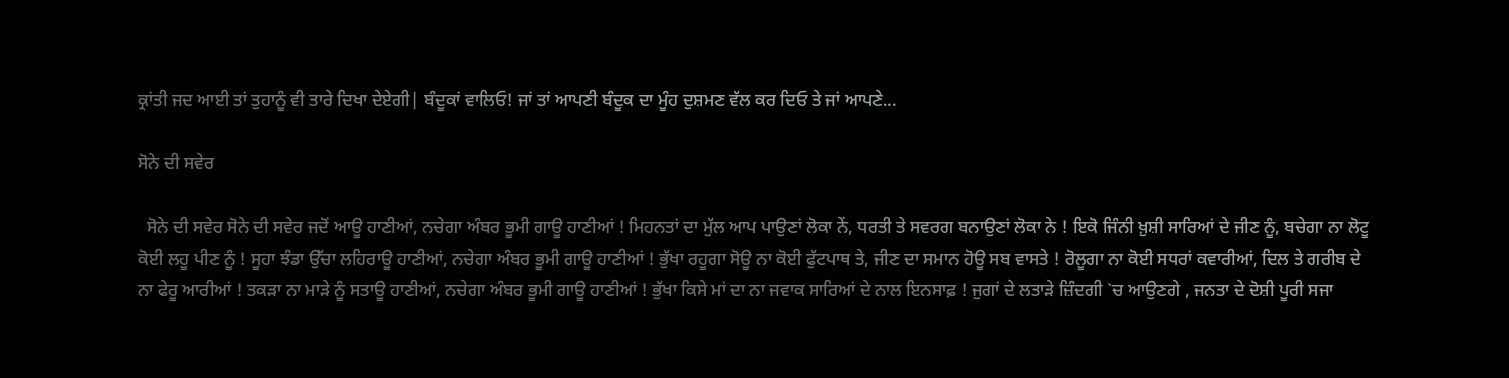ਕ੍ਰਾਂਤੀ ਜਦ ਆਈ ਤਾਂ ਤੁਹਾਨੂੰ ਵੀ ਤਾਰੇ ਦਿਖਾ ਦੇਏਗੀ| ਬੰਦੂਕਾਂ ਵਾਲਿਓ! ਜਾਂ ਤਾਂ ਆਪਣੀ ਬੰਦੂਕ ਦਾ ਮੂੰਹ ਦੁਸ਼ਮਣ ਵੱਲ ਕਰ ਦਿਓ ਤੇ ਜਾਂ ਆਪਣੇ...

ਸੋਨੇ ਦੀ ਸਵੇਰ

  ਸੋਨੇ ਦੀ ਸਵੇਰ ਸੋਨੇ ਦੀ ਸਵੇਰ ਜਦੋਂ ਆਊ ਹਾਣੀਆਂ, ਨਚੇਗਾ ਅੰਬਰ ਭੂਮੀ ਗਾਊ ਹਾਣੀਆਂ ! ਮਿਹਨਤਾਂ ਦਾ ਮੁੱਲ ਆਪ ਪਾਉਣਾਂ ਲੋਕਾ ਨੇਂ, ਧਰਤੀ ਤੇ ਸਵਰਗ ਬਨਾਉਣਾਂ ਲੋਕਾ ਨੇ ! ਇਕੋ ਜਿੰਨੀ ਖ਼ੁਸ਼ੀ ਸਾਰਿਆਂ ਦੇ ਜੀਣ ਨੂੰ, ਬਚੇਗਾ ਨਾ ਲੋਟੂ ਕੋਈ ਲਹੂ ਪੀਣ ਨੂੰ ! ਸੂਹਾ ਝੰਡਾ ਉੱਚਾ ਲਹਿਰਾਊ ਹਾਣੀਆਂ, ਨਚੇਗਾ ਅੰਬਰ ਭੂਮੀ ਗਾਊ ਹਾਣੀਆਂ ! ਭੁੱਖਾ ਰਹੂਗਾ ਸੋਊ ਨਾ ਕੋਈ ਫੁੱਟਪਾਥ ਤੇ, ਜੀਣ ਦਾ ਸਮਾਨ ਹੋਊ ਸਬ ਵਾਸਤੇ ! ਰੋਲੂਗਾ ਨਾ ਕੋਈ ਸਧਰਾਂ ਕਵਾਰੀਆਂ, ਦਿਲ ਤੇ ਗਰੀਬ ਦੇ ਨਾ ਫੇਰੂ ਆਰੀਆਂ ! ਤਕੜਾ ਨਾ ਮਾੜੇ ਨੂੰ ਸਤਾਊ ਹਾਣੀਆਂ, ਨਚੇਗਾ ਅੰਬਰ ਭੂਮੀ ਗਾਊ ਹਾਣੀਆਂ ! ਭੁੱਖਾ ਕਿਸੇ ਮਾਂ ਦਾ ਨਾ ਜਵਾਕ ਸਾਰਿਆਂ ਦੇ ਨਾਲ ਇਨਸਾਫ਼ ! ਜੁਗਾਂ ਦੇ ਲਤਾੜੇ ਜ਼ਿੰਦਗੀ `ਚ ਆਉਣਗੇ , ਜਨਤਾ ਦੇ ਦੋਸ਼ੀ ਪੂਰੀ ਸਜਾ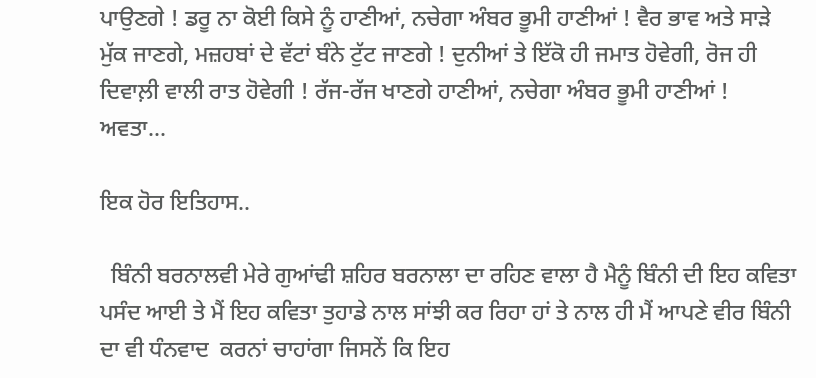ਪਾਉਣਗੇ ! ਡਰੂ ਨਾ ਕੋਈ ਕਿਸੇ ਨੂੰ ਹਾਣੀਆਂ, ਨਚੇਗਾ ਅੰਬਰ ਭੂਮੀ ਹਾਣੀਆਂ ! ਵੈਰ ਭਾਵ ਅਤੇ ਸਾੜੇ ਮੁੱਕ ਜਾਣਗੇ, ਮਜ਼ਹਬਾਂ ਦੇ ਵੱਟਾਂ ਬੰਨੇ ਟੁੱਟ ਜਾਣਗੇ ! ਦੁਨੀਆਂ ਤੇ ਇੱਕੋ ਹੀ ਜਮਾਤ ਹੋਵੇਗੀ, ਰੋਜ ਹੀ ਦਿਵਾਲ਼ੀ ਵਾਲੀ ਰਾਤ ਹੋਵੇਗੀ ! ਰੱਜ-ਰੱਜ ਖਾਣਗੇ ਹਾਣੀਆਂ, ਨਚੇਗਾ ਅੰਬਰ ਭੂਮੀ ਹਾਣੀਆਂ !                                    ਅਵਤਾ...

ਇਕ ਹੋਰ ਇਤਿਹਾਸ..

  ਬਿੰਨੀ ਬਰਨਾਲਵੀ ਮੇਰੇ ਗੁਆਂਢੀ ਸ਼ਹਿਰ ਬਰਨਾਲਾ ਦਾ ਰਹਿਣ ਵਾਲਾ ਹੈ ਮੈਨੂੰ ਬਿੰਨੀ ਦੀ ਇਹ ਕਵਿਤਾ ਪਸੰਦ ਆਈ ਤੇ ਮੈਂ ਇਹ ਕਵਿਤਾ ਤੁਹਾਡੇ ਨਾਲ ਸਾਂਝੀ ਕਰ ਰਿਹਾ ਹਾਂ ਤੇ ਨਾਲ ਹੀ ਮੈਂ ਆਪਣੇ ਵੀਰ ਬਿੰਨੀ ਦਾ ਵੀ ਧੰਨਵਾਦ  ਕਰਨਾਂ ਚਾਹਾਂਗਾ ਜਿਸਨੇਂ ਕਿ ਇਹ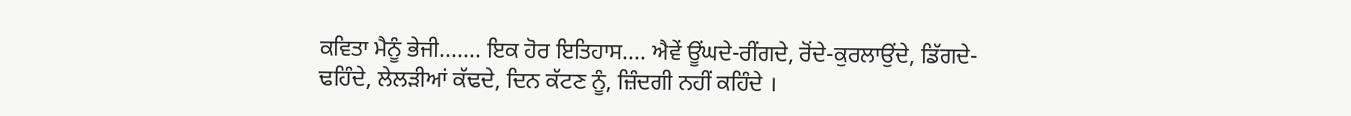ਕਵਿਤਾ ਮੈਨੂੰ ਭੇਜੀ....... ਇਕ ਹੋਰ ਇਤਿਹਾਸ.... ਐਵੇਂ ਊਂਘਦੇ-ਰੀਂਗਦੇ, ਰੋਂਦੇ-ਕੁਰਲਾਉਂਦੇ, ਡਿੱਗਦੇ-ਢਹਿੰਦੇ, ਲੇਲੜੀਆਂ ਕੱਢਦੇ, ਦਿਨ ਕੱਟਣ ਨੂੰ, ਜ਼ਿੰਦਗੀ ਨਹੀਂ ਕਹਿੰਦੇ ।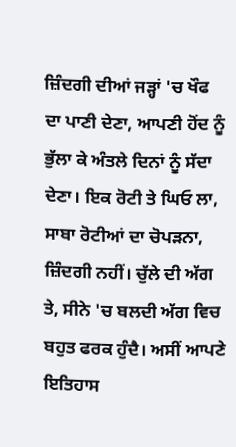ਜ਼ਿੰਦਗੀ ਦੀਆਂ ਜੜ੍ਹਾਂ 'ਚ ਖੌਫ ਦਾ ਪਾਣੀ ਦੇਣਾ, ਆਪਣੀ ਹੋਂਦ ਨੂੰ ਭੁੱਲਾ ਕੇ ਅੰਤਲੇ ਦਿਨਾਂ ਨੂੰ ਸੱਦਾ ਦੇਣਾ। ਇਕ ਰੋਟੀ ਤੇ ਘਿਓ ਲਾ, ਸਾਬਾ ਰੋਟੀਆਂ ਦਾ ਚੋਪੜਨਾ, ਜ਼ਿੰਦਗੀ ਨਹੀਂ। ਚੁੱਲੇ ਦੀ ਅੱਗ ਤੇ, ਸੀਨੇ 'ਚ ਬਲਦੀ ਅੱਗ ਵਿਚ ਬਹੁਤ ਫਰਕ ਹੁੰਦੈ। ਅਸੀਂ ਆਪਣੇ ਇਤਿਹਾਸ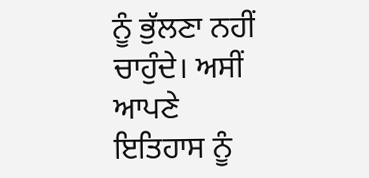ਨੂੰ ਭੁੱਲਣਾ ਨਹੀਂ ਚਾਹੁੰਦੇ। ਅਸੀਂ ਆਪਣੇ ਇਤਿਹਾਸ ਨੂੰ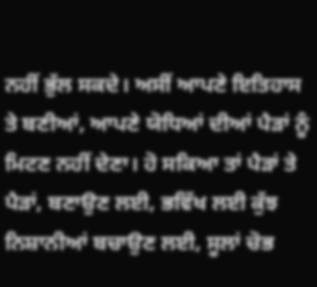ਨਹੀਂ ਭੁੱਲ ਸਕਦੇ। ਅਸੀਂ ਆਪਣੇ ਇਤਿਹਾਸ ਤੇ ਬਣੀਆਂ, ਆਪਣੇ ਯੋਧਿਆਂ ਦੀਆਂ ਪੈੜਾਂ ਨੂੰ ਮਿਟਣ ਨਹੀਂ ਦੇਣਾ। ਹੋ ਸਕਿਆ ਤਾਂ ਪੈੜਾਂ ਤੇ ਪੈੜਾਂ, ਬਣਾਉਣ ਲਈ, ਭਵਿੱਖ ਲਈ ਕੁੱਝ ਨਿਸ਼ਾਨੀਆਂ ਬਚਾਉਣ ਲਈ, ਸੂਲਾਂ ਚੋਭ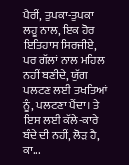ਪੈਰੀਂ, ਤੁਪਕਾ-ਤੁਪਕਾ ਲਹੂ ਨਾਲ, ਇਕ ਹੋਰ ਇਤਿਹਾਸ ਸਿਰਜੀਏ, ਪਰ ਗੱਲਾਂ ਨਾਲ ਮਹਿਲ ਨਹੀਂ ਬਣੀਦੇ, ਯੁੱਗ ਪਲਟਣ ਲਈ ਤਖਤਿਆਂ ਨੂੰ, ਪਲਟਣਾ ਪੈਂਦਾ। ਤੇ ਇਸ ਲਈ ਕੱਲੇ-ਕਾਰੇ ਬੰਦੇ ਦੀ ਨਹੀਂ, ਲੋੜ ਹੈ, ਕਾ...